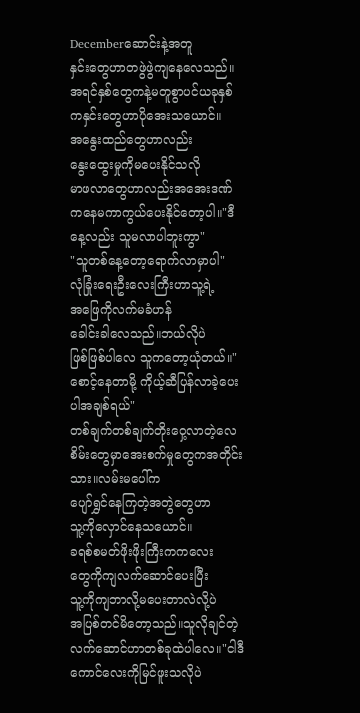Decemberဆောင်းနဲ့အတူ
နှင်းတွေဟာတဖွဲဖွဲကျနေလေသည်။
အရင်နှစ်တွေကနဲ့မတူစွာပင်ယခုနှစ်
ကနှင်းတွေဟာပိုအေးသယောင်။
အနွေးထည်တွေဟာလည်း
နွေးထွေးမှုကိုမပေးနိုင်သလို
မာဖလာတွေဟာလည်းအအေးဒဏ်
ကနေမကာကွယ်ပေးနိုင်တော့ပါ။"ဒီနေ့လည်း သူမလာပါဘူးကွာ"
"သူတစ်နေ့တော့ရောက်လာမှာပါ"
လုံခြုံးရေးဦးလေးကြီးဟာသူ့ရဲ့
အဖြေကိုလက်မခံဟန်
ခေါင်းခါလေသည်။ဘယ်လိုပဲ
ဖြစ်ဖြစ်ပါလေ သူကတော့ယုံတယ်။"စောင့်နေတာမို့ ကိုယ့်ဆီပြန်လာခဲ့ပေးပါအချစ်ရယ်"
တစ်ချက်တစ်ချက်တိုးဝှေ့လာတဲ့လေစိမ်းတွေမှာအေးစက်မှုတွေကအတိုင်းသား။လမ်းမပေါ်က
ပျော်ရွှင်နေကြတဲ့အတွဲတွေဟာ
သူ့ကိုလှောင်နေသယောင်။
ခရစ်စမတ်ဖိုးဖိုးကြီးကကလေး
တွေကိုကျလက်ဆောင်ပေးပြီး
သူ့ကိုကျဘာလို့မပေးတာလဲလို့ပဲ
အပြစ်တင်မိတော့သည်။သူလိုချင်တဲ့
လက်ဆောင်ဟာတစ်ခုထဲပါလေ။"ငါဒီကောင်လေးကိုမြင်ဖူးသလိုပဲ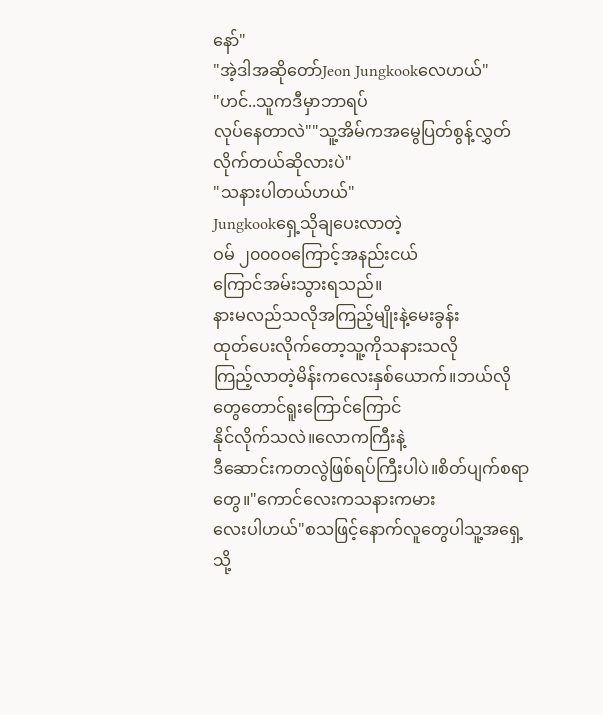နော်"
"အဲ့ဒါအဆိုတော်Jeon Jungkookလေဟယ်"
"ဟင်..သူကဒီမှာဘာရပ်
လုပ်နေတာလဲ""သူ့အိမ်ကအမွေပြတ်စွန့်လွှတ်လိုက်တယ်ဆိုလားပဲ"
"သနားပါတယ်ဟယ်"
Jungkookရှေ့သိုချပေးလာတဲ့
ဝမ် ၂၀၀၀၀ကြောင့်အနည်းငယ်
ကြောင်အမ်းသွားရသည်။
နားမလည်သလိုအကြည့်မျိုးနဲ့မေးခွန်း
ထုတ်ပေးလိုက်တော့သူ့ကိုသနားသလို
ကြည့်လာတဲ့မိန်းကလေးနှစ်ယောက်။ဘယ်လိုတွေတောင်ရူးကြောင်ကြောင်
နိုင်လိုက်သလဲ။လောကကြီးနဲ့
ဒီဆောင်းကတလွဲဖြစ်ရပ်ကြီးပါပဲ။စိတ်ပျက်စရာတွေ။"ကောင်လေးကသနားကမား
လေးပါဟယ်"စသဖြင့်နောက်လူတွေပါသူ့အရှေ့သို့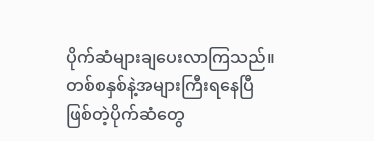ပိုက်ဆံများချပေးလာကြသည်။
တစ်စနှစ်နဲ့အများကြီးရနေပြီဖြစ်တဲ့ပိုက်ဆံတွေ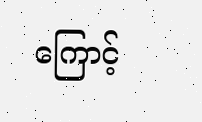ကြောင့်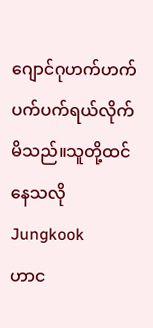ဂျောင်ဂုဟက်ဟက်ပက်ပက်ရယ်လိုက်မိသည်။သူတို့ထင်နေသလိုJungkook
ဟာင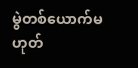မွဲတစ်ယောက်မဟုတ်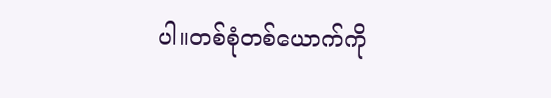ပါ။တစ်စုံတစ်ယောက်ကို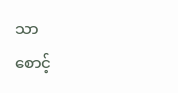သာ
စောင့်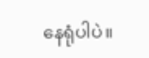နေရုံပါပဲ။